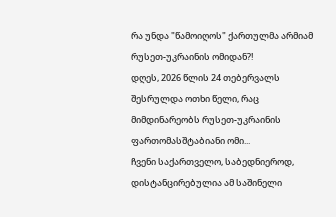რა უნდა "წამოიღოს" ქართულმა არმიამ რუსეთ-უკრაინის ომიდან?!
დღეს, 2026 წლის 24 თებერვალს შესრულდა ოთხი წელი, რაც მიმდინარეობს რუსეთ-უკრაინის ფართომასშტაბიანი ომი...
ჩვენი საქართველო, საბედნიეროდ, დისტანცირებულია ამ საშინელი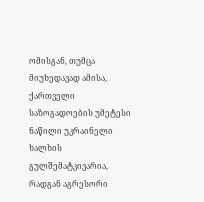ომისგან, თუმცა მიუხედავად ამისა, ქართველი საზოგადოების უმეტესი ნაწილი უკრაინელი ხალხის გულშემატკივარია, რადგან აგრესორი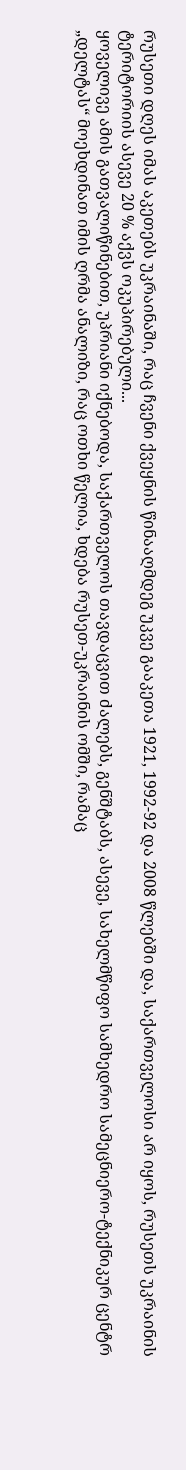რუსეთი დღეს იმას აკეთებს უკრაინაში, რაც ჩვენი ქვეყნის წინააღმდეგ უკვე გააკეთა 1921, 1992-92 და 2008 წლებში და, საქართველოსი არ იყოს, რუსეთს უკრაინის ტერიტორიის ასევე 20 % აქვს ოკუპირებული...
ყოველივე ამის გათვალიწინებით, უპრიანი იქნებოდა, საქართველოს თავდაცვით ძალებს, გენშტაბს, ასევე, სახელმწიფო სამხედრო სამეცნიერო-ტექნიკურ ცენტრ „დელტას“ მოეხდინათ იმის ღრმა ანალიზი, რაც ოთხი წელია, ხდება რუსეთ-უკრაინის ომში, რამაც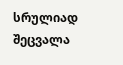სრულიად შეცვალა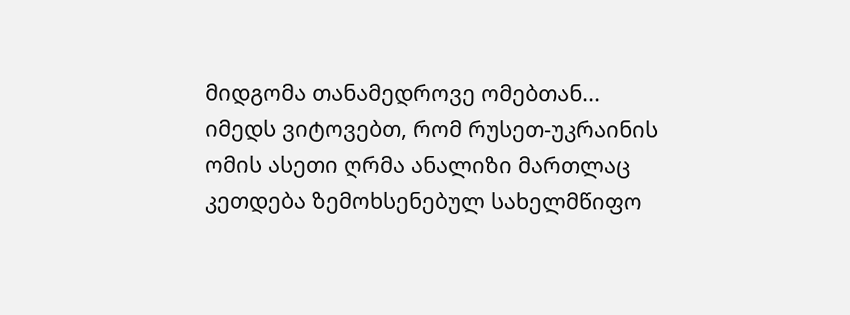მიდგომა თანამედროვე ომებთან...
იმედს ვიტოვებთ, რომ რუსეთ-უკრაინის ომის ასეთი ღრმა ანალიზი მართლაც კეთდება ზემოხსენებულ სახელმწიფო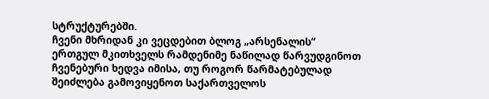სტრუქტურებში.
ჩვენი მხრიდან კი ვეცდებით ბლოგ „არსენალის“ ერთგულ მკითხველს რამდენიმე ნაწილად წარვუდგინოთ ჩვენებური ხედვა იმისა, თუ როგორ წარმატებულად შეიძლება გამოვიყენოთ საქართველოს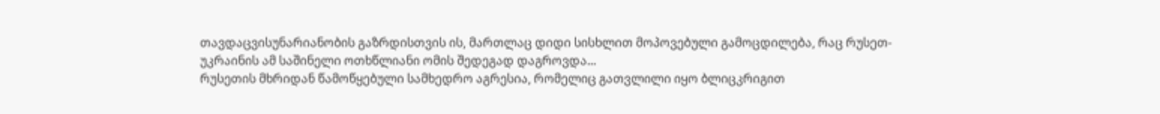თავდაცვისუნარიანობის გაზრდისთვის ის, მართლაც დიდი სისხლით მოპოვებული გამოცდილება, რაც რუსეთ-უკრაინის ამ საშინელი ოთხწლიანი ომის შედეგად დაგროვდა...
რუსეთის მხრიდან წამოწყებული სამხედრო აგრესია, რომელიც გათვლილი იყო ბლიცკრიგით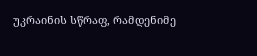უკრაინის სწრაფ, რამდენიმე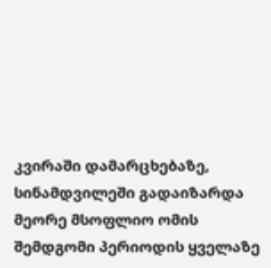კვირაში დამარცხებაზე, სინამდვილეში გადაიზარდა მეორე მსოფლიო ომის შემდგომი პერიოდის ყველაზე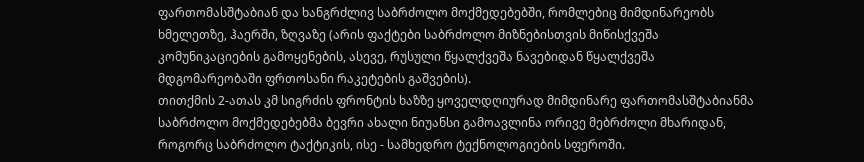ფართომასშტაბიან და ხანგრძლივ საბრძოლო მოქმედებებში, რომლებიც მიმდინარეობს ხმელეთზე, ჰაერში, ზღვაზე (არის ფაქტები საბრძოლო მიზნებისთვის მიწისქვეშა კომუნიკაციების გამოყენების, ასევე, რუსული წყალქვეშა ნავებიდან წყალქვეშა მდგომარეობაში ფრთოსანი რაკეტების გაშვების).
თითქმის 2-ათას კმ სიგრძის ფრონტის ხაზზე ყოველდღიურად მიმდინარე ფართომასშტაბიანმა საბრძოლო მოქმედებებმა ბევრი ახალი ნიუანსი გამოავლინა ორივე მებრძოლი მხარიდან, როგორც საბრძოლო ტაქტიკის, ისე - სამხედრო ტექნოლოგიების სფეროში.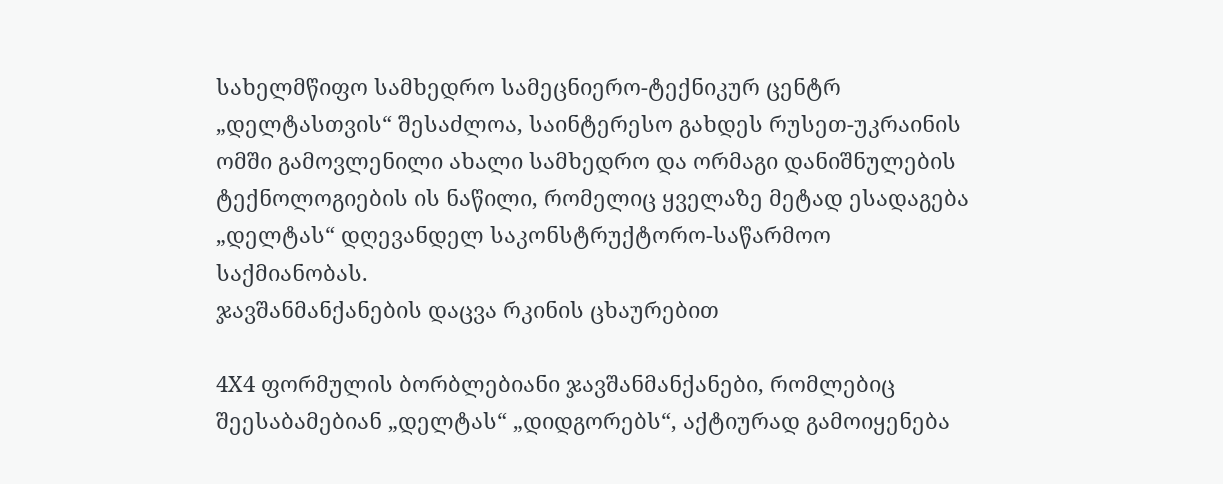სახელმწიფო სამხედრო სამეცნიერო-ტექნიკურ ცენტრ „დელტასთვის“ შესაძლოა, საინტერესო გახდეს რუსეთ-უკრაინის ომში გამოვლენილი ახალი სამხედრო და ორმაგი დანიშნულების ტექნოლოგიების ის ნაწილი, რომელიც ყველაზე მეტად ესადაგება „დელტას“ დღევანდელ საკონსტრუქტორო-საწარმოო საქმიანობას.
ჯავშანმანქანების დაცვა რკინის ცხაურებით

4X4 ფორმულის ბორბლებიანი ჯავშანმანქანები, რომლებიც შეესაბამებიან „დელტას“ „დიდგორებს“, აქტიურად გამოიყენება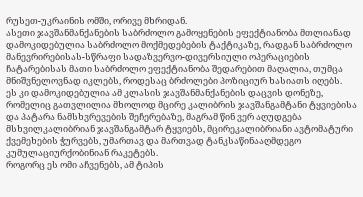რუსეთ-უკრაინის ომში, ორივე მხრიდან.
ასეთი ჯავშანმანქანების საბრძოლო გამოყენების ეფექტიანობა მთლიანად დამოკიდებულია საბრძოლო მოქმედებების ტაქტიკაზე, რადგან საბრძოლო მანევრირებისას-სწრაფი სადაზვერვო-დივერსიული ოპერაციების ჩატარებისას მათი საბრძოლო ეფექტიანობა შედარებით მაღალია, თუმცა მნიშვნელოვნად იკლებს, როდესაც ბრძოლები პოზიციურ ხასიათს იღებს.
ეს კი დამოკიდებულია ამ კლასის ჯავშანმანქანების დაცვის დონეზე, რომელიც გათვლილია მხოლოდ მცირე კალიბრის ჯავშანგამტანი ტყვიებისა და პატარა ნამსხვრევების შეჩერებაზე, მაგრამ წინ ვერ აღუდგება მსხვილკალიბრიან ჯავშანგამტარ ტყვიებს, მცირეკალიბრიანი ავტომატური ქვემეხების ჭურვებს, უმართავ და მართვად ტანკსაწინააღმდეგო კუმულაციურქობინიან რაკეტებს.
როგორც ეს ომი აჩვენებს, ამ ტიპის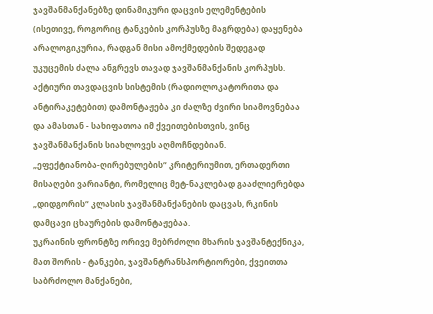ჯავშანმანქანებზე დინამიკური დაცვის ელემენტების (ისეთივე, როგორიც ტანკების კორპუსზე მაგრდება) დაყენება არალოგიკურია, რადგან მისი ამოქმედების შედეგად უკუცემის ძალა ანგრევს თავად ჯავშანმანქანის კორპუსს.
აქტიური თავდაცვის სისტემის (რადიოლოკატორითა და ანტირაკეტებით) დამონტაჟება კი ძალზე ძვირი სიამოვნებაა და ამასთან - სახიფათოა იმ ქვეითებისთვის, ვინც ჯავშანმანქანის სიახლოვეს აღმოჩნდებიან.
„ეფექტიანობა-ღირებულების“ კრიტერიუმით, ერთადერთი მისაღები ვარიანტი, რომელიც მეტ-ნაკლებად გააძლიერებდა „დიდგორის“ კლასის ჯავშანმანქანების დაცვას, რკინის დამცავი ცხაურების დამონტაჟებაა.
უკრაინის ფრონტზე ორივე მებრძოლი მხარის ჯავშანტექნიკა, მათ შორის - ტანკები, ჯავშანტრანსპორტიორები, ქვეითთა საბრძოლო მანქანები,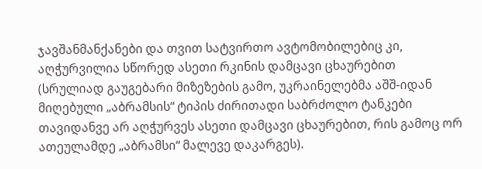ჯავშანმანქანები და თვით სატვირთო ავტომობილებიც კი, აღჭურვილია სწორედ ასეთი რკინის დამცავი ცხაურებით (სრულიად გაუგებარი მიზეზების გამო, უკრაინელებმა აშშ-იდან მიღებული „აბრამსის“ ტიპის ძირითადი საბრძოლო ტანკები თავიდანვე არ აღჭურვეს ასეთი დამცავი ცხაურებით, რის გამოც ორ ათეულამდე „აბრამსი“ მალევე დაკარგეს).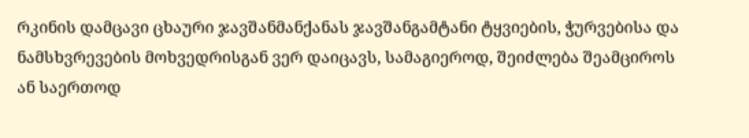რკინის დამცავი ცხაური ჯავშანმანქანას ჯავშანგამტანი ტყვიების, ჭურვებისა და ნამსხვრევების მოხვედრისგან ვერ დაიცავს, სამაგიეროდ, შეიძლება შეამციროს ან საერთოდ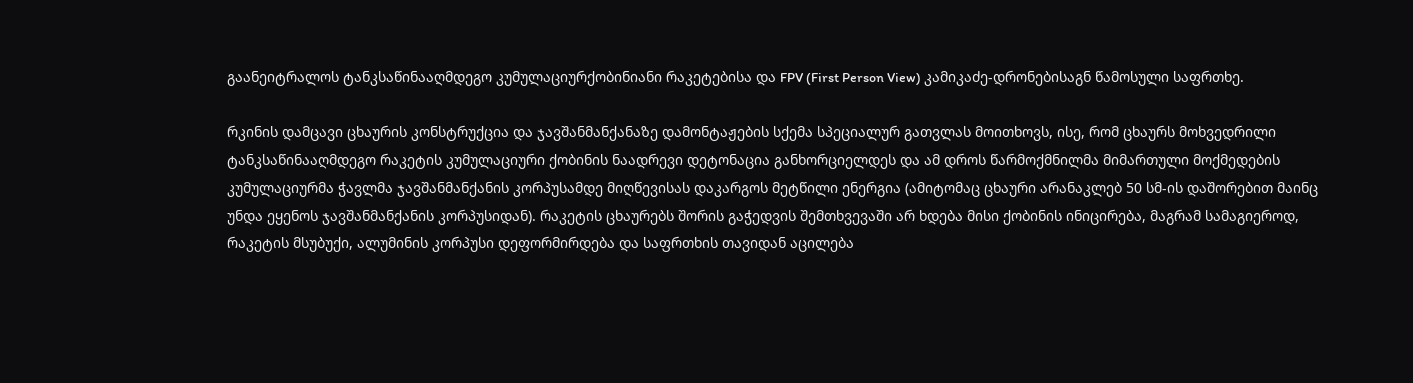გაანეიტრალოს ტანკსაწინააღმდეგო კუმულაციურქობინიანი რაკეტებისა და FPV (First Person View) კამიკაძე-დრონებისაგნ წამოსული საფრთხე.

რკინის დამცავი ცხაურის კონსტრუქცია და ჯავშანმანქანაზე დამონტაჟების სქემა სპეციალურ გათვლას მოითხოვს, ისე, რომ ცხაურს მოხვედრილი ტანკსაწინააღმდეგო რაკეტის კუმულაციური ქობინის ნაადრევი დეტონაცია განხორციელდეს და ამ დროს წარმოქმნილმა მიმართული მოქმედების კუმულაციურმა ჭავლმა ჯავშანმანქანის კორპუსამდე მიღწევისას დაკარგოს მეტწილი ენერგია (ამიტომაც ცხაური არანაკლებ 50 სმ-ის დაშორებით მაინც უნდა ეყენოს ჯავშანმანქანის კორპუსიდან). რაკეტის ცხაურებს შორის გაჭედვის შემთხვევაში არ ხდება მისი ქობინის ინიცირება, მაგრამ სამაგიეროდ, რაკეტის მსუბუქი, ალუმინის კორპუსი დეფორმირდება და საფრთხის თავიდან აცილება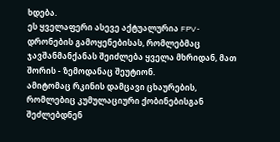ხდება.
ეს ყველაფერი ასევე აქტუალურია FPV-დრონების გამოყენებისას, რომლებმაც ჯავშანმანქანას შეიძლება ყველა მხრიდან, მათ შორის - ზემოდანაც შეუტიონ.
ამიტომაც რკინის დამცავი ცხაურების, რომლებიც კუმულაციური ქობინებისგან შეძლებდნენ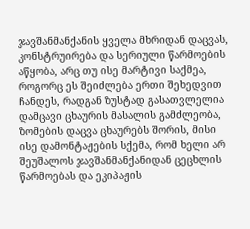ჯავშანმანქანის ყველა მხრიდან დაცვას, კონსტრუირება და სერიული წარმოების აწყობა, არც თუ ისე მარტივი საქმეა, როგორც ეს შეიძლება ერთი შეხედვით ჩანდეს, რადგან ზუსტად გასათვლელია დამცავი ცხაურის მასალის გამძლეობა, ზომების დაცვა ცხაურებს შორის, მისი ისე დამონტაჟების სქემა, რომ ხელი არ შეუშალოს ჯავშანმანქანიდან ცეცხლის წარმოებას და ეკიპაჟის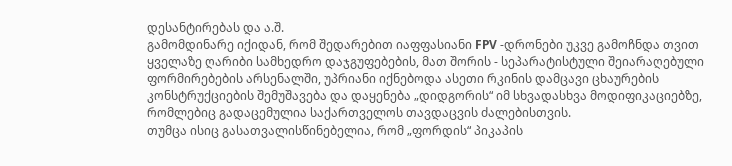დესანტირებას და ა.შ.
გამომდინარე იქიდან, რომ შედარებით იაფფასიანი FPV -დრონები უკვე გამოჩნდა თვით ყველაზე ღარიბი სამხედრო დაჯგუფებების, მათ შორის - სეპარატისტული შეიარაღებული ფორმირებების არსენალში, უპრიანი იქნებოდა ასეთი რკინის დამცავი ცხაურების კონსტრუქციების შემუშავება და დაყენება „დიდგორის“ იმ სხვადასხვა მოდიფიკაციებზე, რომლებიც გადაცემულია საქართველოს თავდაცვის ძალებისთვის.
თუმცა ისიც გასათვალისწინებელია, რომ „ფორდის“ პიკაპის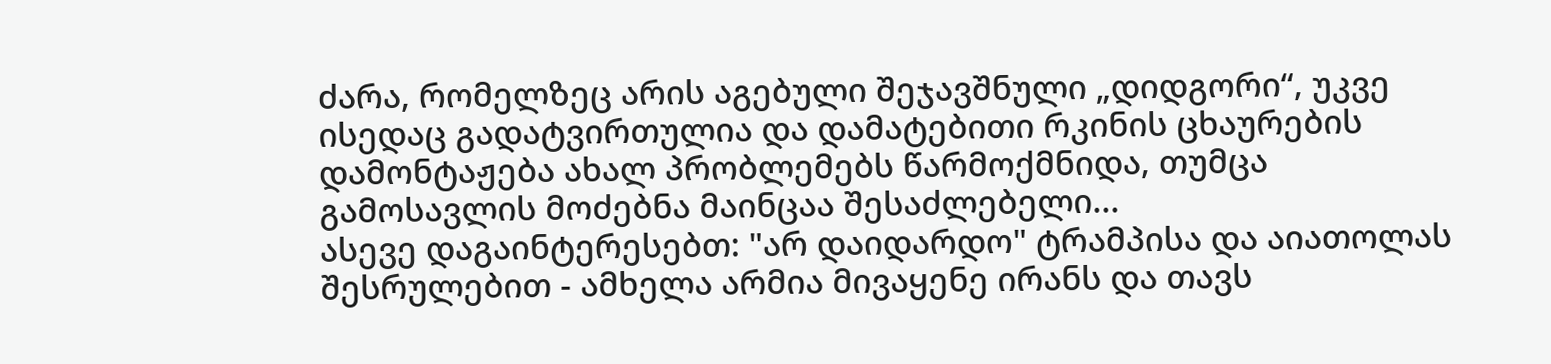ძარა, რომელზეც არის აგებული შეჯავშნული „დიდგორი“, უკვე ისედაც გადატვირთულია და დამატებითი რკინის ცხაურების დამონტაჟება ახალ პრობლემებს წარმოქმნიდა, თუმცა გამოსავლის მოძებნა მაინცაა შესაძლებელი...
ასევე დაგაინტერესებთ: "არ დაიდარდო" ტრამპისა და აიათოლას შესრულებით - ამხელა არმია მივაყენე ირანს და თავს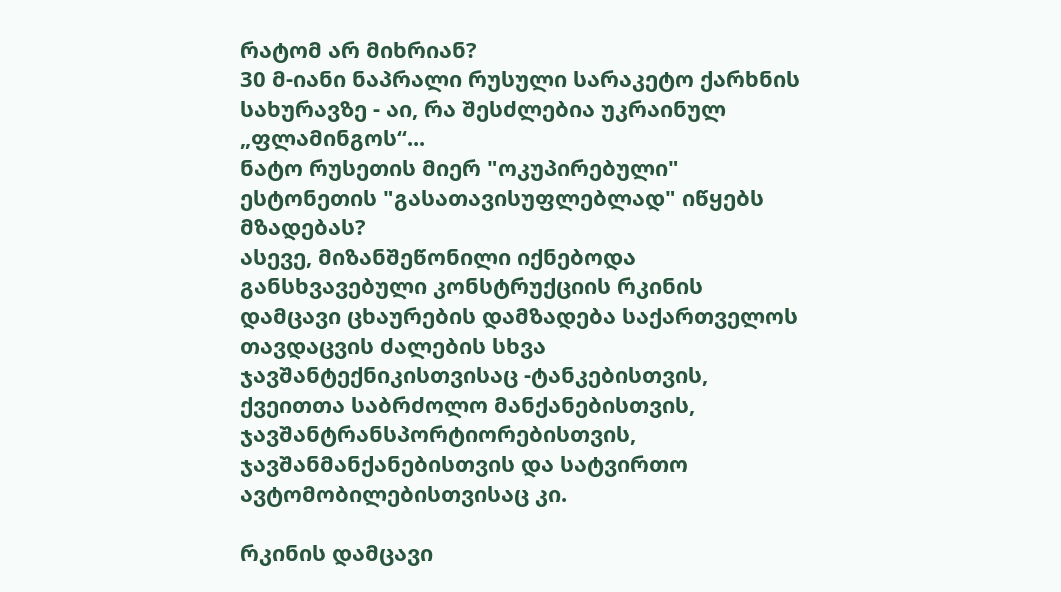რატომ არ მიხრიან?
30 მ-იანი ნაპრალი რუსული სარაკეტო ქარხნის სახურავზე - აი, რა შესძლებია უკრაინულ „ფლამინგოს“...
ნატო რუსეთის მიერ "ოკუპირებული" ესტონეთის "გასათავისუფლებლად" იწყებს მზადებას?
ასევე, მიზანშეწონილი იქნებოდა განსხვავებული კონსტრუქციის რკინის დამცავი ცხაურების დამზადება საქართველოს თავდაცვის ძალების სხვა ჯავშანტექნიკისთვისაც -ტანკებისთვის, ქვეითთა საბრძოლო მანქანებისთვის, ჯავშანტრანსპორტიორებისთვის, ჯავშანმანქანებისთვის და სატვირთო ავტომობილებისთვისაც კი.

რკინის დამცავი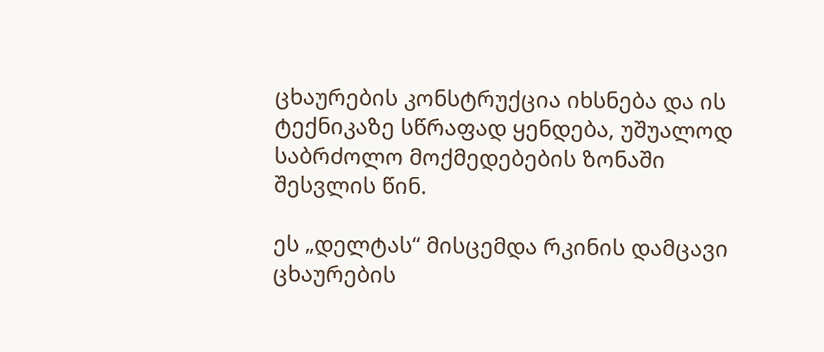ცხაურების კონსტრუქცია იხსნება და ის ტექნიკაზე სწრაფად ყენდება, უშუალოდ საბრძოლო მოქმედებების ზონაში შესვლის წინ.

ეს „დელტას“ მისცემდა რკინის დამცავი ცხაურების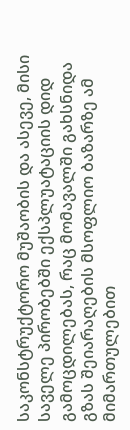საკონსტრუქტორო მუშაობის და ასევე, მისი საველე პირობებში ექსპლუატაციის დიდ გამოცდილებას, რაც მომავალში გახსნიდა გზას შეიარაღების მსოფლიო ბაზარზე ამ მიმართულებით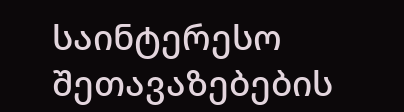საინტერესო შეთავაზებების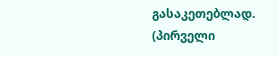გასაკეთებლად.
(პირველი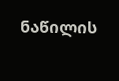ნაწილის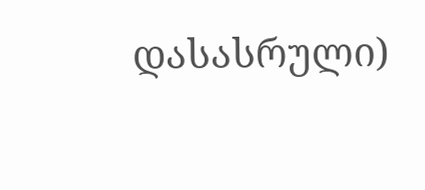დასასრული)